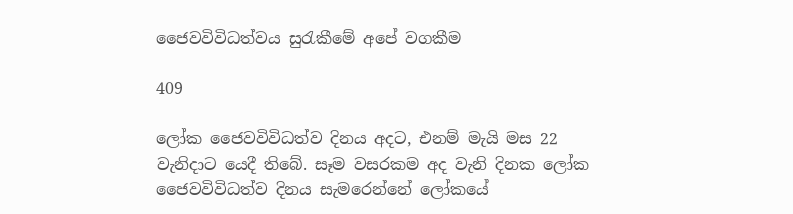ජෛවවිවිධත්වය සුරැකීමේ අපේ වගකීම

409

ලෝක ජෛවවිවිධත්ව දිනය අදට, එනම් මැයි මස 22 වැනිදාට යෙදී තිබේ. සෑම වසරකම අද වැනි දිනක ලෝක ජෛවවිවිධත්ව දිනය සැමරෙන්නේ ලෝකයේ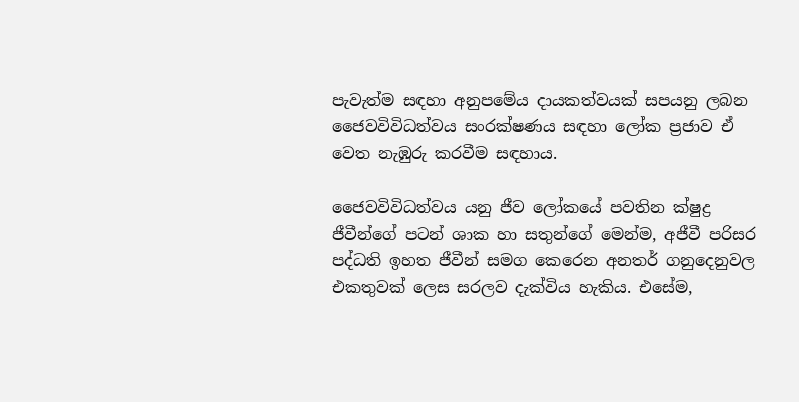පැවැත්ම සඳහා අනුපමේය දායකත්වයක් සපයනු ලබන ජෛවවිවිධත්වය සංරක්ෂණය සඳහා ලෝක ප්‍රජාව ඒ වෙත නැඹුරු කරවීම සඳහාය.

ජෛවවිවිධත්වය යනු ජීව ලෝකයේ පවතින ක්ෂුද්‍ර ජීවීන්ගේ පටන් ශාක හා සතුන්ගේ මෙන්ම, අජීවී පරිසර පද්ධති ඉහත ජීවීන් සමග කෙරෙන අනතර් ගනුදෙනුවල එකතුවක් ලෙස සරලව දැක්විය හැකිය. එසේම,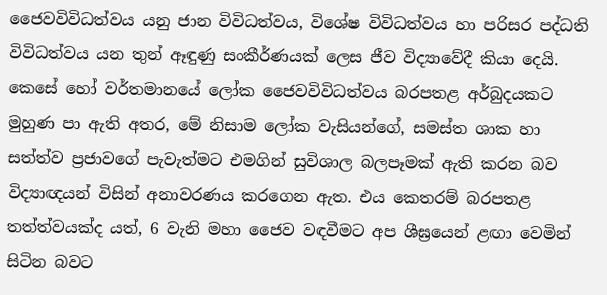ජෛවවිවිධත්වය යනු ජාන විවිධත්වය, විශේෂ විවිධත්වය හා පරිසර පද්ධති විවිධත්වය යන තුන් ඈඳුණු සංකීර්ණයක් ලෙස ජීව විද්‍යාවේදී කියා දෙයි. කෙසේ හෝ වර්තමානයේ ලෝක ජෛවවිවිධත්වය බරපතළ අර්බුදයකට මුහුණ පා ඇති අතර, මේ නිසාම ලෝක වැසියන්ගේ, සමස්ත ශාක හා සත්ත්ව ප්‍රජාවගේ පැවැත්මට එමගින් සුවිශාල බලපෑමක් ඇති කරන බව විද්‍යාඥයන් විසින් අනාවරණය කරගෙන ඇත. එය කෙතරම් බරපතළ තත්ත්වයක්ද යත්, 6 වැනි මහා ජෛව වඳවීමට අප ශීඝ්‍රයෙන් ළඟා වෙමින් සිටින බවට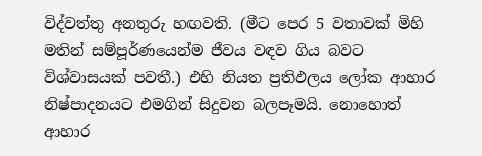විද්වත්තු අනතුරු හඟවති. (මීට පෙර 5 වතාවක් මිහි මතින් සම්පූර්ණයෙන්ම ජීවය වඳව ගිය බවට විශ්වාසයක් පවතී.) එහි නියත ප්‍රතිඵලය ලෝක ආහාර නිෂ්පාදනයට එමගින් සිදුවන බලපෑමයි. නොහොත් ආහාර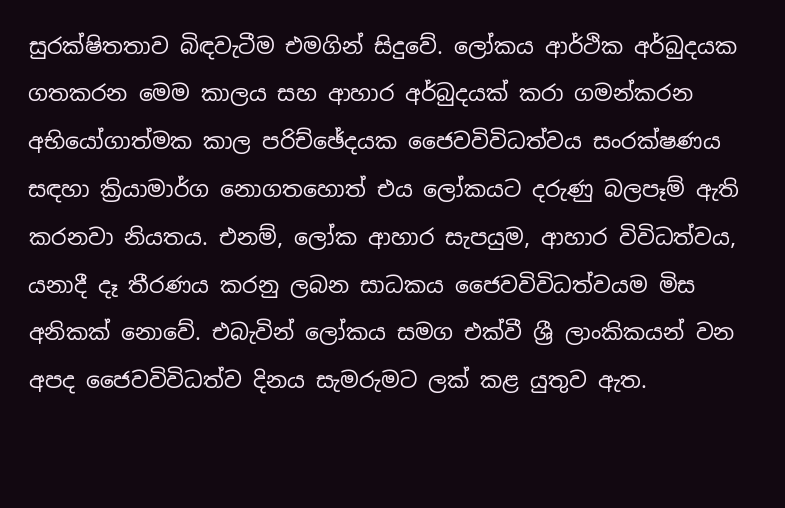සුරක්ෂිතතාව බිඳවැටීම එමගින් සිදුවේ. ලෝකය ආර්ථික අර්බුදයක ගතකරන මෙම කාලය සහ ආහාර අර්බුදයක් කරා ගමන්කරන අභියෝගාත්මක කාල පරිච්ඡේදයක ජෛවවිවිධත්වය සංරක්ෂණය සඳහා ක්‍රියාමාර්ග නොගතහොත් එය ලෝකයට දරුණු බලපෑම් ඇති කරනවා නියතය. එනම්, ලෝක ආහාර සැපයුම, ආහාර විවිධත්වය, යනාදී දෑ තීරණය කරනු ලබන සාධකය ජෛවවිවිධත්වයම මිස අනිකක් නොවේ. එබැවින් ලෝකය සමග එක්වී ශ්‍රී ලාංකිකයන් වන අපද ජෛවවිවිධත්ව දිනය සැමරුමට ලක් කළ යුතුව ඇත.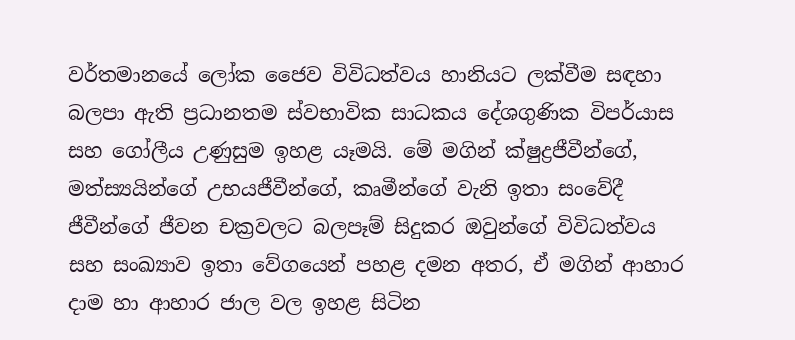වර්තමානයේ ලෝක ජෛව විවිධත්වය හානියට ලක්වීම සඳහා බලපා ඇති ප්‍රධානතම ස්වභාවික සාධකය දේශගුණික විපර්යාස සහ ගෝලීය උණුසුම ඉහළ යෑමයි. මේ මගින් ක්ෂුද්‍රජීවීන්ගේ, මත්ස්‍යයින්ගේ උභයජීවීන්ගේ, කෘමීන්ගේ වැනි ඉතා සංවේදී ජීවීන්ගේ ජීවන චක්‍රවලට බලපෑම් සිදුකර ඔවුන්ගේ විවිධත්වය සහ සංඛ්‍යාව ඉතා වේගයෙන් පහළ දමන අතර, ඒ මගින් ආහාර දාම හා ආහාර ජාල වල ඉහළ සිටින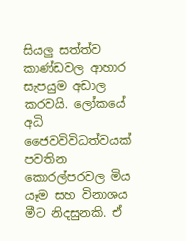සියලු සත්ත්ව කාණ්ඩවල ආහාර සැපයුම අඩාල කරවයි. ලෝකයේ අධි ජෛවවිවිධත්වයක් පවතින කොරල්පරවල මිය යෑම සහ විනාශය මීට නිදසුනකි. ඒ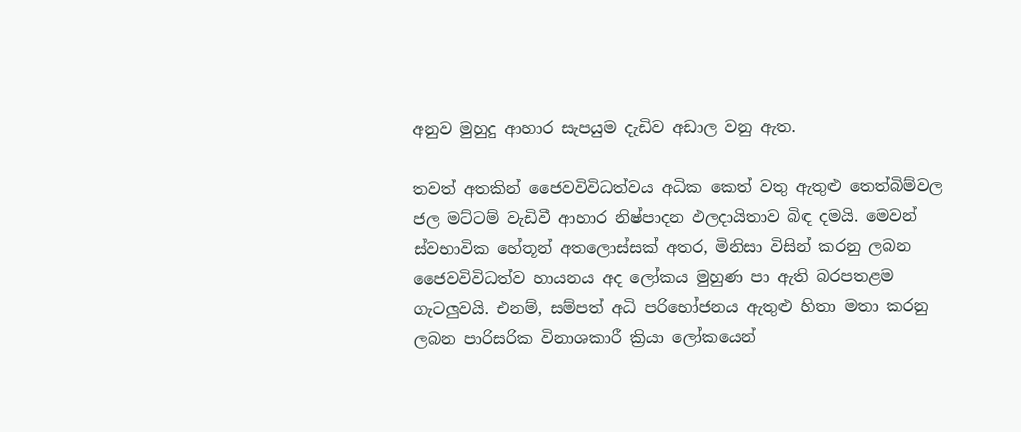අනුව මුහුදු ආහාර සැපයුම දැඩිව අඩාල වනු ඇත.

තවත් අතකින් ජෛවවිවිධත්වය අධික කෙත් වතු ඇතුළු තෙත්බිම්වල ජල මට්ටම් වැඩිවී ආහාර නිෂ්පාදන ඵලදායිතාව බිඳ දමයි. මෙවන් ස්වභාවික හේතූන් අතලොස්සක් අතර, මිනිසා විසින් කරනු ලබන ජෛවවිවිධත්ව හායනය අද ලෝකය මුහුණ පා ඇති බරපතළම ගැටලුවයි. එනම්, සම්පත් අධි පරිභෝජනය ඇතුළු හිතා මතා කරනු ලබන පාරිසරික විනාශකාරී ක්‍රියා ලෝකයෙන්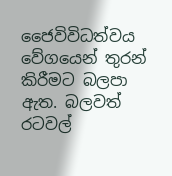ජෛවිවිධත්වය වේගයෙන් තුරන් කිරීමට බලපා ඇත. බලවත් රටවල්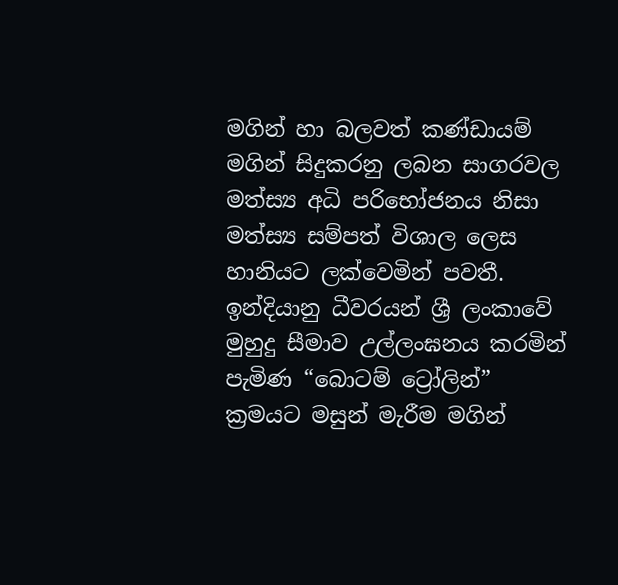මගින් හා බලවත් කණ්ඩායම් මගින් සිදුකරනු ලබන සාගරවල මත්ස්‍ය අධි පරිභෝජනය නිසා මත්ස්‍ය සම්පත් විශාල ලෙස හානියට ලක්වෙමින් පවතී. ඉන්දියානු ධීවරයන් ශ්‍රී ලංකාවේ මුහුදු සීමාව උල්ලංඝනය කරමින් පැමිණ “බොටම් ට්‍රෝලින්” ක්‍රමයට මසුන් මැරීම මගින්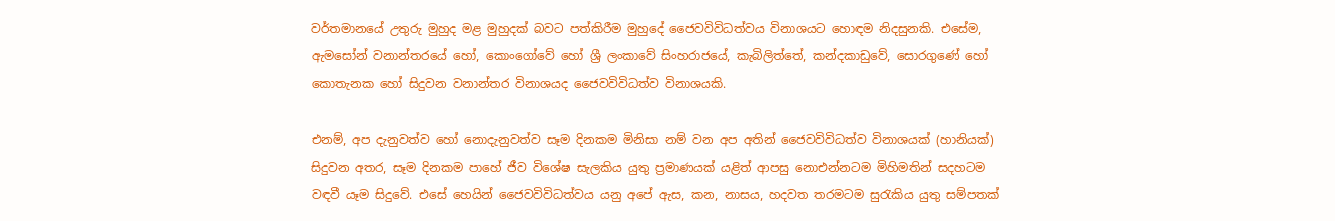වර්තමානයේ උතුරු මුහුද මළ මුහුදක් බවට පත්කිරීම මුහුදේ ජෛවවිවිධත්වය විනාශයට හොඳම නිදසුනකි. එසේම, ඇමසෝන් වනාන්තරයේ හෝ, කොංගෝවේ හෝ ශ්‍රී ලංකාවේ සිංහරාජයේ, කැබිලිත්තේ, කන්දකාඩුවේ, සොරගුණේ හෝ කොතැනක හෝ සිදුවන වනාන්තර විනාශයද ජෛවවිවිධත්ව විනාශයකි.

එනම්, අප දැනුවත්ව හෝ නොදැනුවත්ව සෑම දිනකම මිනිසා නම් වන අප අතින් ජෛවවිවිධත්ව විනාශයක් (හානියක්) සිදුවන අතර, සෑම දිනකම පාහේ ජීව විශේෂ සැලකිය යුතු ප්‍රමාණයක් යළිත් ආපසු නොඑන්නටම මිහිමතින් සදහටම වඳවී යෑම සිදුවේ. එසේ හෙයින් ජෛවවිවිධත්වය යනු අපේ ඇස, කන, නාසය, හදවත තරමටම සුරැකිය යුතු සම්පතක්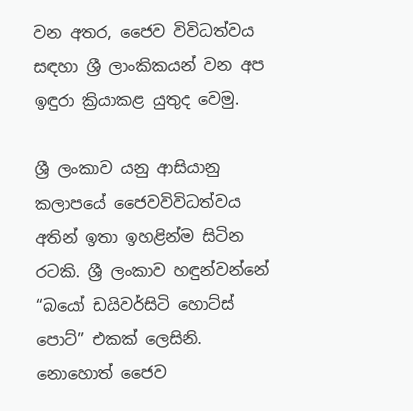වන අතර, ජෛව විවිධත්වය සඳහා ශ්‍රී ලාංකිකයන් වන අප ඉඳුරා ක්‍රියාකළ යුතුද වෙමු.

ශ්‍රී ලංකාව යනු ආසියානු කලාපයේ ජෛවවිවිධත්වය අතින් ඉතා ඉහළින්ම සිටින රටකි. ශ්‍රී ලංකාව හඳුන්වන්නේ “බයෝ ඩයිවර්සිටි හොට්ස් පොට්” එකක් ලෙසිනි. නොහොත් ජෛව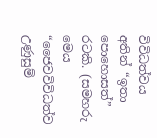විවිධත්වය අතින් “ඉතා පොහොසත්” රටකි. (සමහරු මෙය “ජෛවවිවිධත්ව උණුසුම්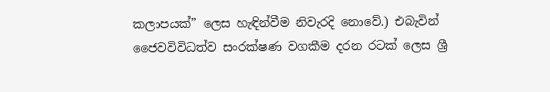කලාපයක්” ලෙස හැඳින්වීම නිවැරදි නොවේ.) එබැවින් ජෛවවිවිධත්ව සංරක්ෂණ වගකීම දරන රටක් ලෙස ශ්‍රී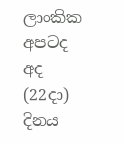ලාංකික අපටද අද (22දා) දිනය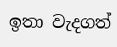ඉතා වැදගත්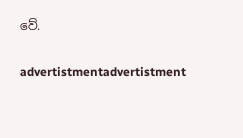වේ.

advertistmentadvertistment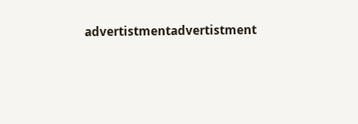advertistmentadvertistment